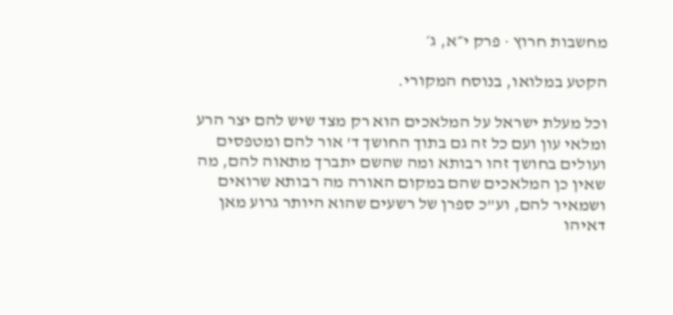מחשבות חרוץ · פרק י״א, ג׳

הקטע במלואו, בנוסח המקורי.

וכל מעלת ישראל על המלאכים הוא רק מצד שיש להם יצר הרע ומלאי עון ועם כל זה גם בתוך החושך ד' אור להם ומטפסים ועולים בחושך זהו רבותא ומה שהשם יתברך מתאוה להם, מה שאין כן המלאכים שהם במקום האורה מה רבותא שרואים ושמאיר להם, וע"כ ספרן של רשעים שהוא היותר גרוע מאן דאיהו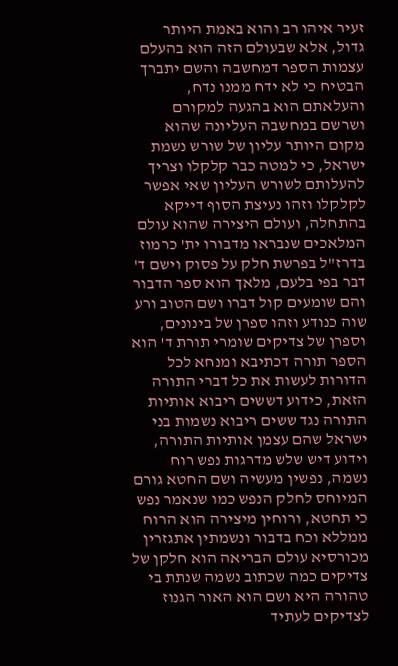זעיר איהו רב והוא באמת היותר גדול, אלא שבעולם הזה הוא בהעלם עצמות הספר דמחשבה והשם יתברך הבטיח כי לא ידח ממנו נדח, והעלאתם הוא בהגעה למקורם ושרשם במחשבה העליונה שהוא מקום היותר עליון של שורש נשמת ישראל, כי למטה כבר קלקלו וצריך להעלותם לשורש העליון שאי אפשר לקלקלו וזהו נעיצת הסוף דייקא בהתחלה, ועולם היצירה שהוא עולם המלאכים שנבראו מדבורו ית' כרמוז בדרז"ל בפרשת חלק על פסוק וישם ד' דבר בפי בלעם, מלאך הוא ספר הדבור והם שומעים קול דברו ושם הטוב ורע שוה כנודע וזהו ספרן של בינונים, וספרן של צדיקים שומרי תורת ד' הוא הספר תורה דכתיבא ומנחא לכל הדורות לעשות את כל דברי התורה הזאת, כידוע דששים ריבוא אותיות התורה נגד ששים ריבוא נשמות בני ישראל שהם עצמן אותיות התורה, וידוע דיש שלש מדרגות נפש רוח נשמה, נפשין מעשיה ושם החטא גורם המיוחס לחלק הנפש כמו שנאמר נפש כי תחטא, ורוחין מיצירה הוא הרוח ממללא וכח בדבור ונשמתין אתגזרין מכורסיא עולם הבריאה הוא חלקן של צדיקים כמה שכתוב נשמה שנתת בי טהורה היא ושם הוא האור הגנוז לצדיקים לעתיד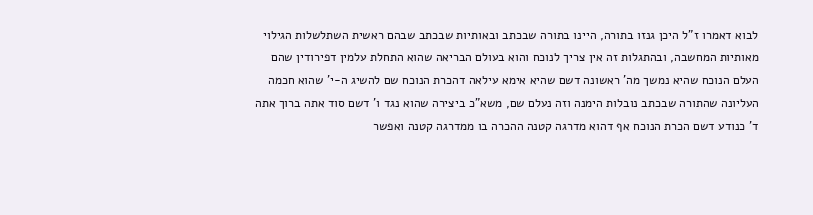לבוא דאמרו ז"ל היכן גנזו בתורה, היינו בתורה שבכתב ובאותיות שבכתב שבהם ראשית השתלשלות הגילוי מאותיות המחשבה, ובהתגלות זה אין צריך לנוכח והוא בעולם הבריאה שהוא התחלת עלמין דפירודין שהם העלם הנוכח שהיא נמשך מה' ראשונה דשם שהיא אימא עילאה דהכרת הנוכח שם להשיג ה-י' שהוא חכמה העליונה שהתורה שבכתב נובלות הימנה וזה נעלם שם, משא"כ ביצירה שהוא נגד ו' דשם סוד אתה ברוך אתה ד' כנודע דשם הכרת הנוכח אף דהוא מדרגה קטנה ההכרה בו ממדרגה קטנה ואפשר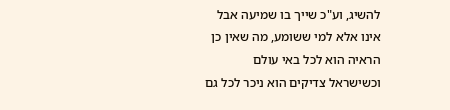להשיג, וע"כ שייך בו שמיעה אבל אינו אלא למי ששומע, מה שאין כן הראיה הוא לכל באי עולם וכשישראל צדיקים הוא ניכר לכל גם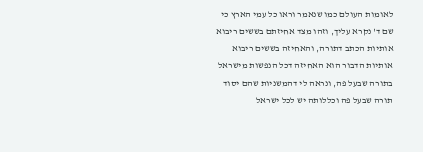לאומות העולם כמו שנאמר וראו כל עמי הארץ כי שם ד' נקרא עליך, וזהו מצד אחיזתם בששים ריבוא אותיות הכתב דתורה, והאחיזה בששים ריבוא אותיות הדבור הוא האחיזה דכל הנפשות מישראל בתורה שבעל פה, ונראה לי דהמשניות שהם יסוד תורה שבעל פה וכללותה יש לכל ישראל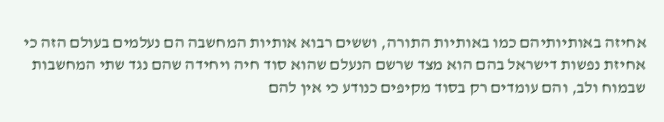אחיזה באותיותיהם כמו באותיות התורה, וששים רבוא אותיות המחשבה הם נעלמים בעולם הזה כי אחיזת נפשות דישראל בהם הוא מצד שרשם הנעלם שהוא סוד חיה ויחידה שהם נגד שתי המחשבות שבמוח ולב, והם עומדים רק בסוד מקיפים כנודע כי אין להם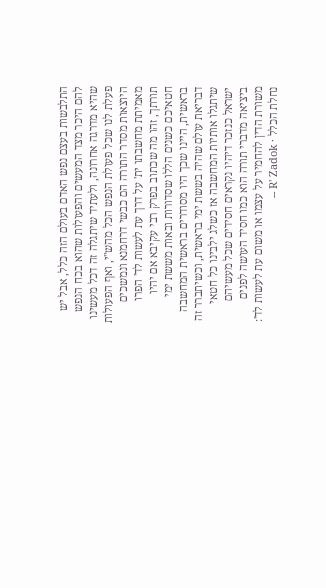התלבשות בעצם נפש האדם בעולם הזה כלל, אבל יש להם היכר מצד המעשים והפעולות שהוא בכח הנפש שהיא מדרגה אחרונה, ולעתיד שיתגלה זה דכל מעשינו פעלת לנו שכל פעולת הנפש הכל מהש"י, ואף הפעולות היוצאות מסדר התורה הם כבשי דרחמנא ונמשכים מאמיתת מחשבתו ית' על דרך עת לעשות לד' הפרו תורתך, זהו מה שכתוב בפרק רבי עקיבא אם יהיו חטאיכם כשנים הללו שסדורות ובאות מששת ימי בראשית, היינו שכך היו מסודרים בראשית המחשבה דבריאת עולם שהיה בששת ימי בראשית, וכשיתברר זה שיתגלו אותיות המחשבה אז כשלג ילבינו כל חטאי ישראל כנזכר דיהיו נקראים חסידים שכל מעשיהם ביציאה מדברי תורה הוא כמו חסיד העושה לפנים משורת הדין להחמיר על עצמו או משום עת לעשות לד':
נחלת הכלל · R' Zadok --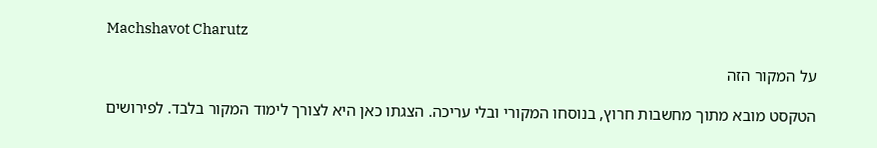Machshavot Charutz

על המקור הזה

הטקסט מובא מתוך מחשבות חרוץ, בנוסחו המקורי ובלי עריכה. הצגתו כאן היא לצורך לימוד המקור בלבד. לפירושים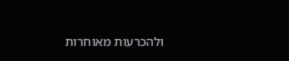ולהכרעות מאוחרות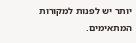יותר יש לפנות למקורות המתאימים.